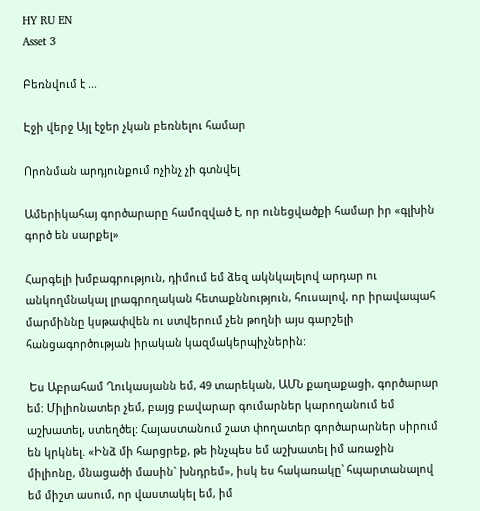HY RU EN
Asset 3

Բեռնվում է ...

Էջի վերջ Այլ էջեր չկան բեռնելու համար

Որոնման արդյունքում ոչինչ չի գտնվել

Ամերիկահայ գործարարը համոզված է, որ ունեցվածքի համար իր «գլխին գործ են սարքել»

Հարգելի խմբագրություն, դիմում եմ ձեզ ակնկալելով արդար ու անկողմնակալ լրագրողական հետաքննություն, հուսալով, որ իրավապահ մարմիննը կսթափվեն ու ստվերում չեն թողնի այս գարշելի հանցագործության իրական կազմակերպիչներին:

 Ես Աբրահամ Ղուկասյանն եմ, 49 տարեկան, ԱՄՆ քաղաքացի, գործարար եմ: Միլիոնատեր չեմ, բայց բավարար գումարներ կարողանում եմ աշխատել, ստեղծել: Հայաստանում շատ փողատեր գործարարներ սիրում են կրկնել. «Ինձ մի հարցրեք, թե ինչպես եմ աշխատել իմ առաջին միլիոնը, մնացածի մասին` խնդրեմ», իսկ ես հակառակը՝ հպարտանալով եմ միշտ ասում, որ վաստակել եմ, իմ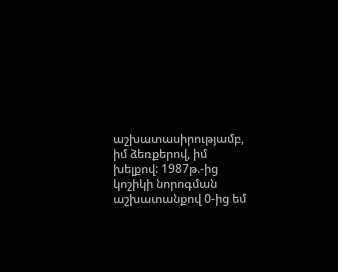աշխատասիրությամբ, իմ ձեռքերով, իմ խելքով: 1987թ.-ից կոշիկի նորոգման աշխատանքով 0-ից եմ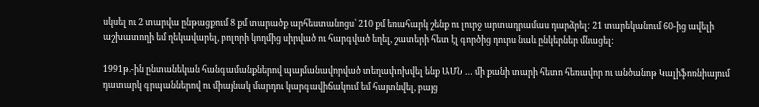սկսել ու 2 տարվա ընթացքում 8 քմ տարածք արհեստանոցս՝ 210 քմ եռահարկ շենք ու լուրջ արտադրամաս դարձրել: 21 տարեկանում 60-ից ավելի աշխատողի եմ ղեկավարել, բոլորի կողմից սիրված ու հարգված եղել, շատերի հետ էլ գործից դուրս նաև ընկերներ մնացել:

1991թ.-ին ընտանեկան հանգամանքներով պայմանավորված տեղափոխվել ենք ԱՄՆ … մի քանի տարի հետո հեռավոր ու անծանոթ Կալիֆոռնիայում դատարկ գրպաններով ու միայնակ մարդու կարգավիճակում եմ հայտնվել, բայց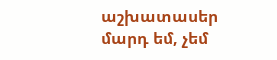աշխատասեր մարդ եմ, չեմ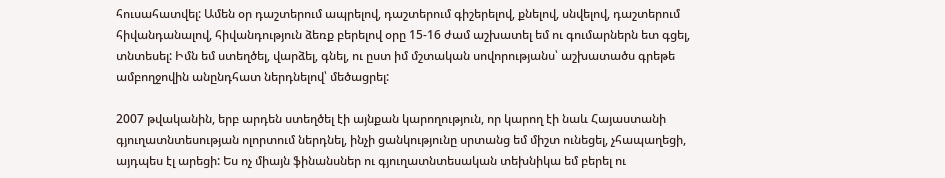հուսահատվել: Ամեն օր դաշտերում ապրելով, դաշտերում գիշերելով, քնելով, սնվելով, դաշտերում հիվանդանալով, հիվանդություն ձեռք բերելով օրը 15-16 ժամ աշխատել եմ ու գումարներն ետ գցել, տնտեսել: Իմն եմ ստեղծել, վարձել, գնել, ու ըստ իմ մշտական սովորությանս՝ աշխատածս գրեթե ամբողջովին անընդհատ ներդնելով՝ մեծացրել:

2007 թվականին, երբ արդեն ստեղծել էի այնքան կարողություն, որ կարող էի նաև Հայաստանի գյուղատնտեսության ոլորտում ներդնել, ինչի ցանկությունը սրտանց եմ միշտ ունեցել, չհապաղեցի, այդպես էլ արեցի: Ես ոչ միայն ֆինանսներ ու գյուղատնտեսական տեխնիկա եմ բերել ու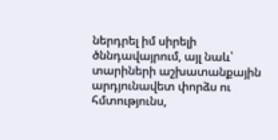ներդրել իմ սիրելի ծննդավայրում, այլ նաև՝ տարիների աշխատանքային արդյունավետ փորձս ու հմտությունս,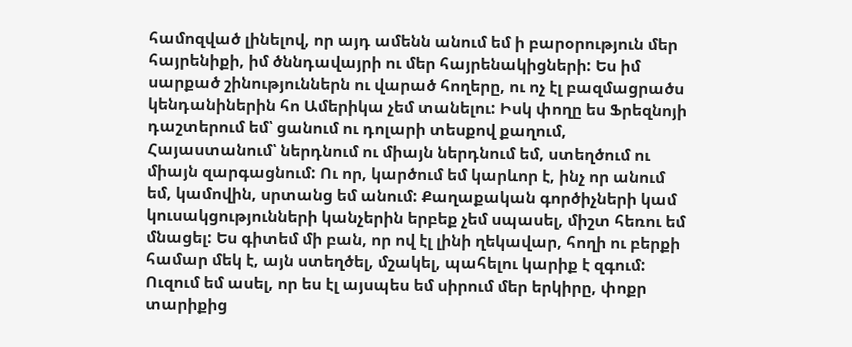համոզված լինելով, որ այդ ամենն անում եմ ի բարօրություն մեր հայրենիքի, իմ ծննդավայրի ու մեր հայրենակիցների: Ես իմ սարքած շինություններն ու վարած հողերը, ու ոչ էլ բազմացրածս կենդանիներին հո Ամերիկա չեմ տանելու: Իսկ փողը ես Ֆրեզնոյի դաշտերում եմ՝ ցանում ու դոլարի տեսքով քաղում, Հայաստանում՝ ներդնում ու միայն ներդնում եմ, ստեղծում ու միայն զարգացնում: Ու որ, կարծում եմ կարևոր է, ինչ որ անում եմ, կամովին, սրտանց եմ անում: Քաղաքական գործիչների կամ կուսակցությունների կանչերին երբեք չեմ սպասել, միշտ հեռու եմ մնացել: Ես գիտեմ մի բան, որ ով էլ լինի ղեկավար, հողի ու բերքի համար մեկ է, այն ստեղծել, մշակել, պահելու կարիք է զգում:
Ուզում եմ ասել, որ ես էլ այսպես եմ սիրում մեր երկիրը, փոքր տարիքից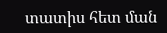տատիս հետ ման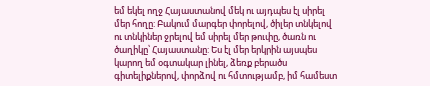եմ եկել ողջ Հայաստանով մեկ ու այդպես էլ սիրել մեր հողը: Բակում մարգեր փորելով, ծիլեր տնկելով ու տնկիներ ջրելով եմ սիրել մեր թուփը, ծառն ու ծաղիկը՝ Հայաստանը: Ես էլ մեր երկրին այսպես կարող եմ օգտակար լինել, ձեռք բերածս  գիտելիքներով, փորձով ու հմտությամբ, իմ համեստ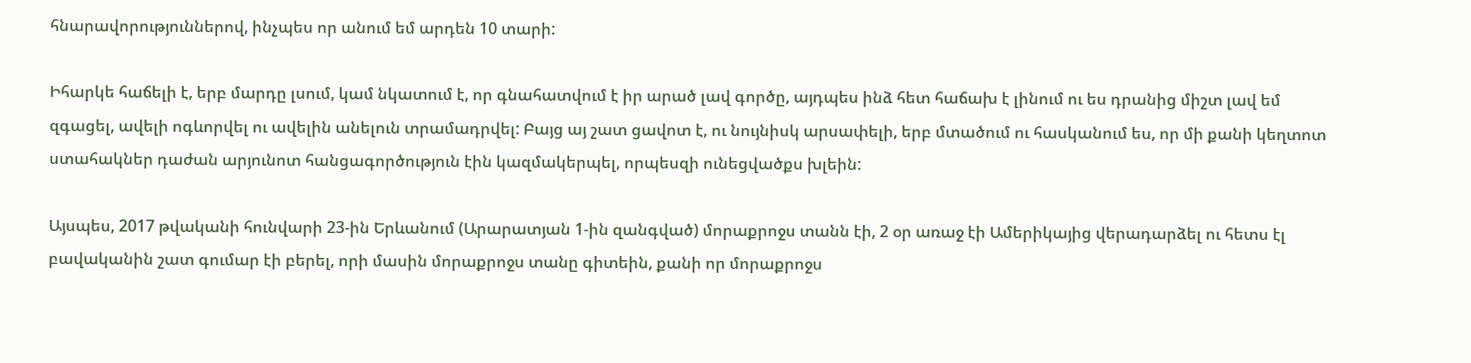հնարավորություններով, ինչպես որ անում եմ արդեն 10 տարի:

Իհարկե հաճելի է, երբ մարդը լսում, կամ նկատում է, որ գնահատվում է իր արած լավ գործը, այդպես ինձ հետ հաճախ է լինում ու ես դրանից միշտ լավ եմ զգացել, ավելի ոգևորվել ու ավելին անելուն տրամադրվել: Բայց այ շատ ցավոտ է, ու նույնիսկ արսափելի, երբ մտածում ու հասկանում ես, որ մի քանի կեղտոտ ստահակներ դաժան արյունոտ հանցագործություն էին կազմակերպել, որպեսզի ունեցվածքս խլեին:

Այսպես, 2017 թվականի հունվարի 23-ին Երևանում (Արարատյան 1-ին զանգված) մորաքրոջս տանն էի, 2 օր առաջ էի Ամերիկայից վերադարձել ու հետս էլ բավականին շատ գումար էի բերել, որի մասին մորաքրոջս տանը գիտեին, քանի որ մորաքրոջս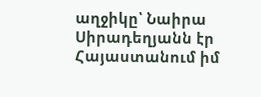աղջիկը՝ Նաիրա Սիրադեղյանն էր Հայաստանում իմ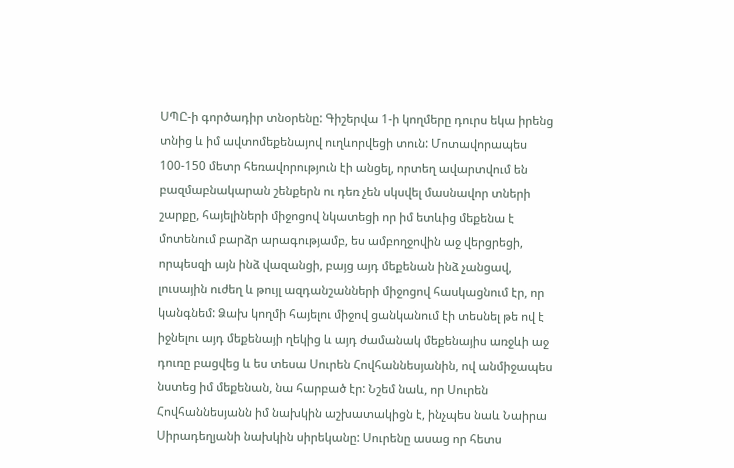ՍՊԸ-ի գործադիր տնօրենը: Գիշերվա 1-ի կողմերը դուրս եկա իրենց տնից և իմ ավտոմեքենայով ուղևորվեցի տուն: Մոտավորապես 100-150 մետր հեռավորություն էի անցել, որտեղ ավարտվում են բազմաբնակարան շենքերն ու դեռ չեն սկսվել մասնավոր տների շարքը, հայելիների միջոցով նկատեցի որ իմ ետևից մեքենա է մոտենում բարձր արագությամբ, ես ամբողջովին աջ վերցրեցի, որպեսզի այն ինձ վազանցի, բայց այդ մեքենան ինձ չանցավ, լուսային ուժեղ և թույլ ազդանշանների միջոցով հասկացնում էր, որ կանգնեմ: Ձախ կողմի հայելու միջով ցանկանում էի տեսնել թե ով է իջնելու այդ մեքենայի ղեկից և այդ ժամանակ մեքենայիս առջևի աջ դուռը բացվեց և ես տեսա Սուրեն Հովհաննեսյանին, ով անմիջապես նստեց իմ մեքենան, նա հարբած էր: Նշեմ նաև, որ Սուրեն Հովհաննեսյանն իմ նախկին աշխատակիցն է, ինչպես նաև Նաիրա Սիրադեղյանի նախկին սիրեկանը: Սուրենը ասաց որ հետս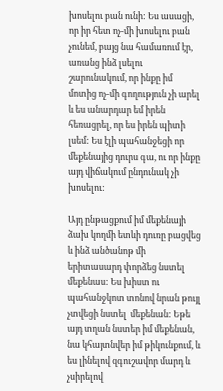խոսելու բան ունի: Ես ասացի, որ իր հետ ոչ-մի խոսելու բան չունեմ, բայց նա համառում էր, առանց ինձ լսելու շարունակում, որ ինքը իմ մոտից ոչ-մի գողություն չի արել և ես անարդար եմ իրեն հեռացրել, որ ես իրեն պիտի լսեմ: Ես էլի պահանջեցի որ մեքենայից դուրս գա, ու որ ինքը այդ վիճակում ընդունակ չի խոսելու:

Այդ ընթացքում իմ մեքենայի ձախ կողմի ետևի դուռը բացվեց և ինձ անծանոթ մի երիտասարդ փորձեց նստել մեքենաս: Ես խիստ ու պահանջկոտ տոնով նրան թույլ չտվեցի նստել  մեքենան: Եթե այդ տղան նստեր իմ մեքենան, նա կհայտնվեր իմ թիկունքում, և ես լինելով զգուշավոր մարդ և չսիրելով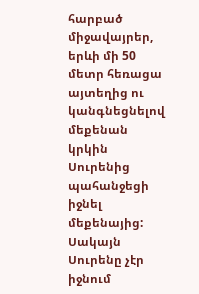հարբած միջավայրեր, երևի մի 50 մետր հեռացա այտեղից ու կանգնեցնելով մեքենան կրկին Սուրենից պահանջեցի իջնել մեքենայից: Սակայն Սուրենը չէր իջնում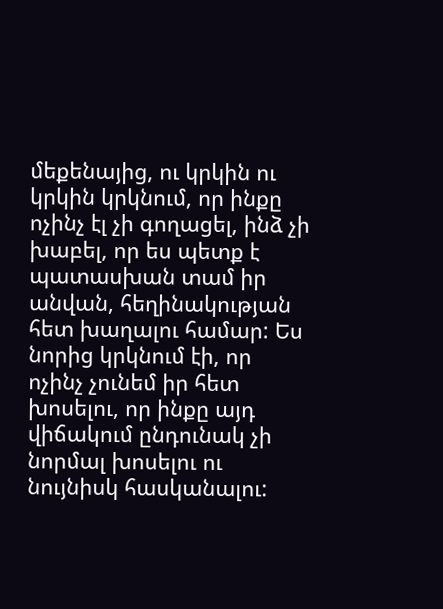մեքենայից, ու կրկին ու կրկին կրկնում, որ ինքը ոչինչ էլ չի գողացել, ինձ չի խաբել, որ ես պետք է պատասխան տամ իր անվան, հեղինակության հետ խաղալու համար: Ես նորից կրկնում էի, որ ոչինչ չունեմ իր հետ խոսելու, որ ինքը այդ վիճակում ընդունակ չի նորմալ խոսելու ու նույնիսկ հասկանալու: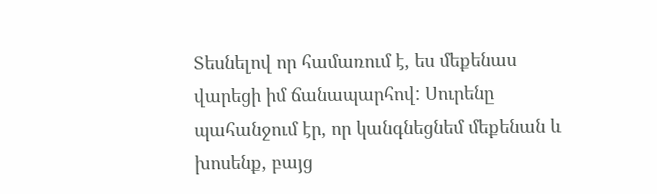Տեսնելով որ համառում է, ես մեքենաս վարեցի իմ ճանապարհով: Սուրենը պահանջում էր, որ կանգնեցնեմ մեքենան և խոսենք, բայց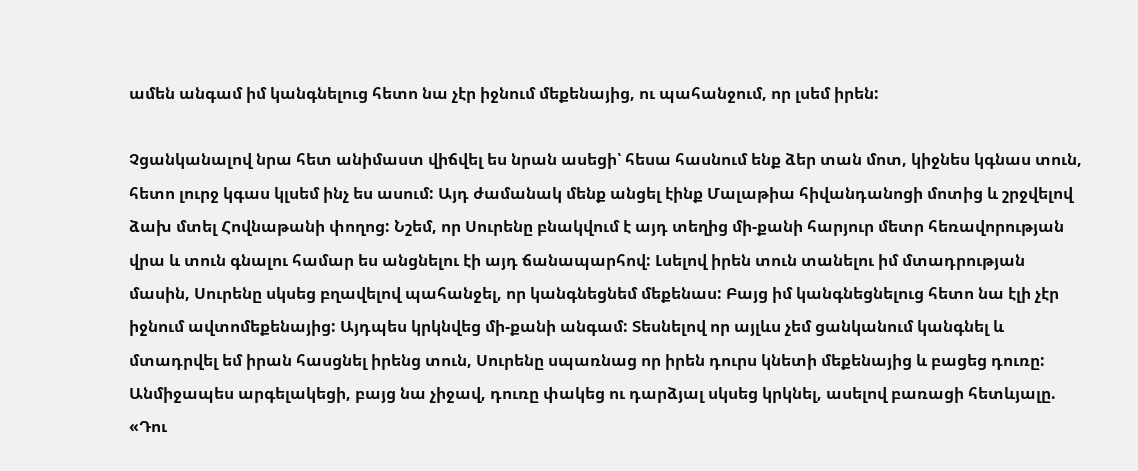ամեն անգամ իմ կանգնելուց հետո նա չէր իջնում մեքենայից, ու պահանջում, որ լսեմ իրեն:

Չցանկանալով նրա հետ անիմաստ վիճվել ես նրան ասեցի՝ հեսա հասնում ենք ձեր տան մոտ, կիջնես կգնաս տուն, հետո լուրջ կգաս կլսեմ ինչ ես ասում: Այդ ժամանակ մենք անցել էինք Մալաթիա հիվանդանոցի մոտից և շրջվելով ձախ մտել Հովնաթանի փողոց: Նշեմ, որ Սուրենը բնակվում է այդ տեղից մի-քանի հարյուր մետր հեռավորության վրա և տուն գնալու համար ես անցնելու էի այդ ճանապարհով: Լսելով իրեն տուն տանելու իմ մտադրության մասին, Սուրենը սկսեց բղավելով պահանջել, որ կանգնեցնեմ մեքենաս: Բայց իմ կանգնեցնելուց հետո նա էլի չէր իջնում ավտոմեքենայից: Այդպես կրկնվեց մի-քանի անգամ: Տեսնելով որ այլևս չեմ ցանկանում կանգնել և մտադրվել եմ իրան հասցնել իրենց տուն, Սուրենը սպառնաց որ իրեն դուրս կնետի մեքենայից և բացեց դուռը: Անմիջապես արգելակեցի, բայց նա չիջավ, դուռը փակեց ու դարձյալ սկսեց կրկնել, ասելով բառացի հետևյալը. «Դու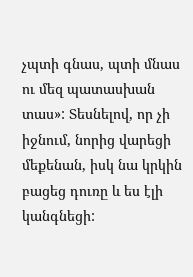չպտի գնաս, պտի մնաս ու մեզ պատասխան տաս»: Տեսնելով, որ չի իջնում, նորից վարեցի մեքենան, իսկ նա կրկին բացեց դուռը և ես էլի կանգնեցի: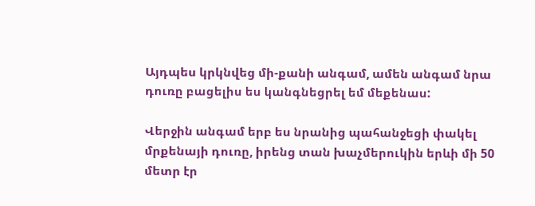Այդպես կրկնվեց մի-քանի անգամ, ամեն անգամ նրա դուռը բացելիս ես կանգնեցրել եմ մեքենաս:

Վերջին անգամ երբ ես նրանից պահանջեցի փակել  մրքենայի դուռը, իրենց տան խաչմերուկին երևի մի 50 մետր էր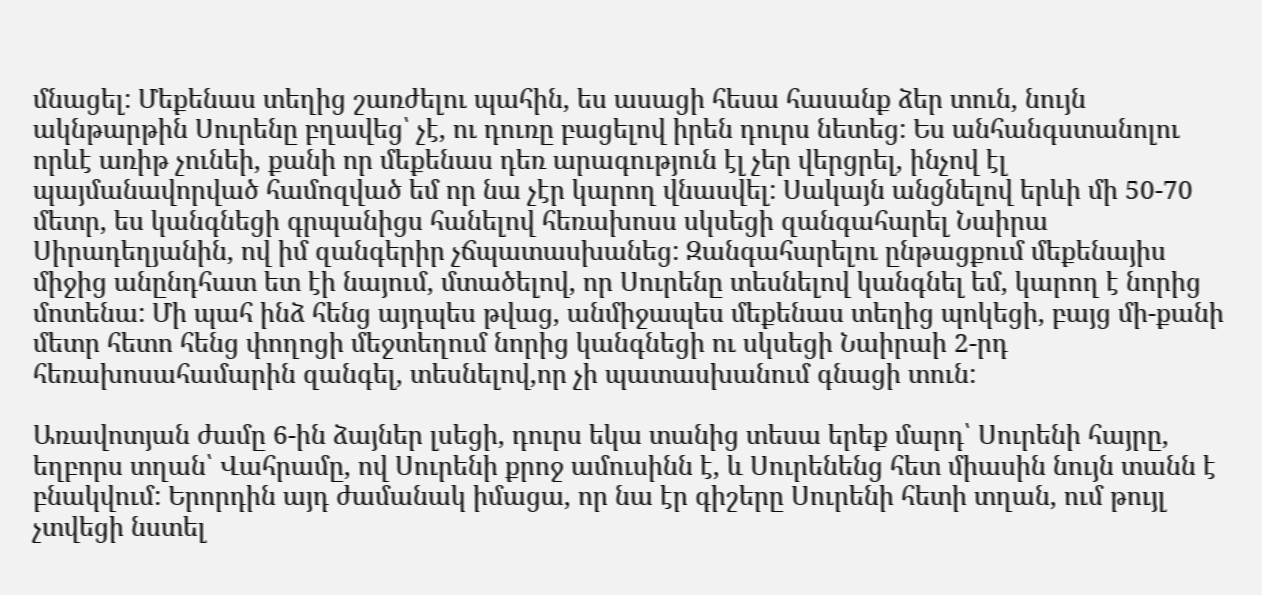մնացել: Մեքենաս տեղից շառժելու պահին, ես ասացի հեսա հասանք ձեր տուն, նույն ակնթարթին Սուրենը բղավեց՝ չէ, ու դուռը բացելով իրեն դուրս նետեց: Ես անհանգստանոլու որևէ առիթ չունեի, քանի որ մեքենաս դեռ արագություն էլ չեր վերցրել, ինչով էլ պայմանավորված համոզված եմ որ նա չէր կարող վնասվել: Սակայն անցնելով երևի մի 50-70 մետր, ես կանգնեցի գրպանիցս հանելով հեռախոսս սկսեցի զանգահարել Նաիրա Սիրադեղյանին, ով իմ զանգերիր չճպատասխանեց: Զանգահարելու ընթացքում մեքենայիս միջից անընդհատ ետ էի նայում, մտածելով, որ Սուրենը տեսնելով կանգնել եմ, կարող է նորից մոտենա: Մի պահ ինձ հենց այդպես թվաց, անմիջապես մեքենաս տեղից պոկեցի, բայց մի-քանի մետր հետո հենց փողոցի մեջտեղում նորից կանգնեցի ու սկսեցի Նաիրաի 2-րդ հեռախոսահամարին զանգել, տեսնելով,որ չի պատասխանում գնացի տուն:

Առավոտյան ժամը 6-ին ձայներ լսեցի, դուրս եկա տանից տեսա երեք մարդ՝ Սուրենի հայրը, եղբորս տղան՝ Վահրամը, ով Սուրենի քրոջ ամուսինն է, և Սուրենենց հետ միասին նույն տանն է բնակվում: Երորդին այդ ժամանակ իմացա, որ նա էր գիշերը Սուրենի հետի տղան, ում թույլ չտվեցի նստել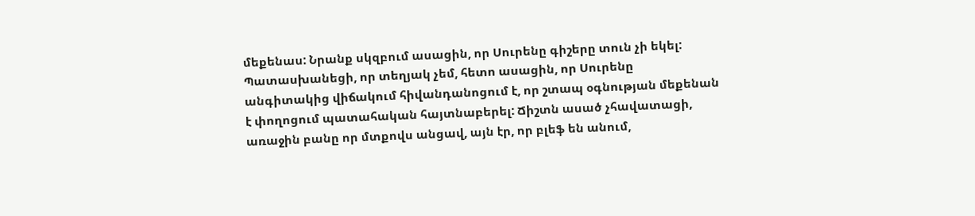մեքենաս: Նրանք սկզբում ասացին, որ Սուրենը գիշերը տուն չի եկել: Պատասխանեցի, որ տեղյակ չեմ, հետո ասացին, որ Սուրենը անգիտակից վիճակում հիվանդանոցում է, որ շտապ օգնության մեքենան է փողոցում պատահական հայտնաբերել: Ճիշտն ասած չհավատացի, առաջին բանը որ մտքովս անցավ, այն էր, որ բլեֆ են անում,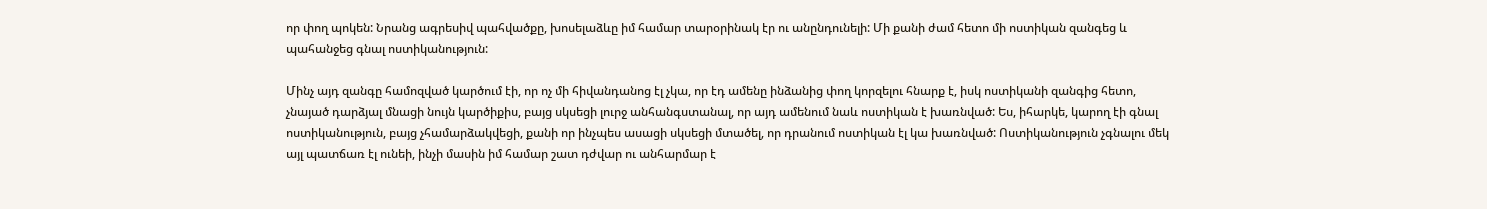որ փող պոկեն: Նրանց ագրեսիվ պահվածքը, խոսելաձևը իմ համար տարօրինակ էր ու անընդունելի: Մի քանի ժամ հետո մի ոստիկան զանգեց և պահանջեց գնալ ոստիկանություն:

Մինչ այդ զանգը համոզված կարծում էի, որ ոչ մի հիվանդանոց էլ չկա, որ էդ ամենը ինձանից փող կորզելու հնարք է, իսկ ոստիկանի զանգից հետո, չնայած դարձյալ մնացի նույն կարծիքիս, բայց սկսեցի լուրջ անհանգստանալ, որ այդ ամենում նաև ոստիկան է խառնված: Ես, իհարկե, կարող էի գնալ ոստիկանություն, բայց չհամարձակվեցի, քանի որ ինչպես ասացի սկսեցի մտածել, որ դրանում ոստիկան էլ կա խառնված: Ոստիկանություն չգնալու մեկ այլ պատճառ էլ ունեի, ինչի մասին իմ համար շատ դժվար ու անհարմար է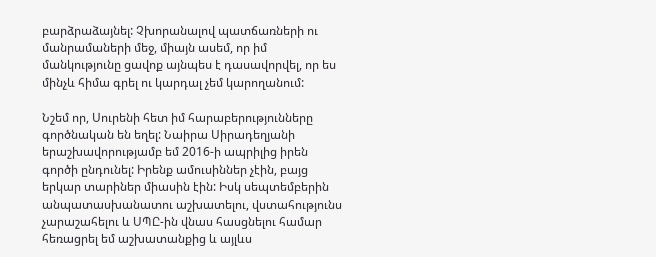բարձրաձայնել: Չխորանալով պատճառների ու մանրամաների մեջ, միայն ասեմ, որ իմ մանկությունը ցավոք այնպես է դասավորվել, որ ես մինչև հիմա գրել ու կարդալ չեմ կարողանում:

Նշեմ որ, Սուրենի հետ իմ հարաբերությունները գործնական են եղել: Նաիրա Սիրադեղյանի երաշխավորությամբ եմ 2016-ի ապրիլից իրեն գործի ընդունել: Իրենք ամուսիններ չէին, բայց երկար տարիներ միասին էին: Իսկ սեպտեմբերին անպատասխանատու աշխատելու, վստահությունս չարաշահելու և ՍՊԸ-ին վնաս հասցնելու համար հեռացրել եմ աշխատանքից և այլևս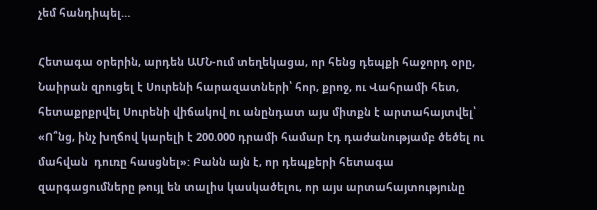չեմ հանդիպել…

Հետագա օրերին, արդեն ԱՄՆ-ում տեղեկացա, որ հենց դեպքի հաջորդ օրը, Նաիրան զրուցել է Սուրենի հարազատների՝ հոր, քրոջ, ու Վահրամի հետ, հետաքրքրվել Սուրենի վիճակով ու անընդատ այս միտքն է արտահայտվել՝ «Ո՞նց, ինչ խղճով կարելի է 200.000 դրամի համար էդ դաժանությամբ ծեծել ու մահվան  դուռը հասցնել»: Բանն այն է, որ դեպքերի հետագա զարգացումները թույլ են տալիս կասկածելու, որ այս արտահայտությունը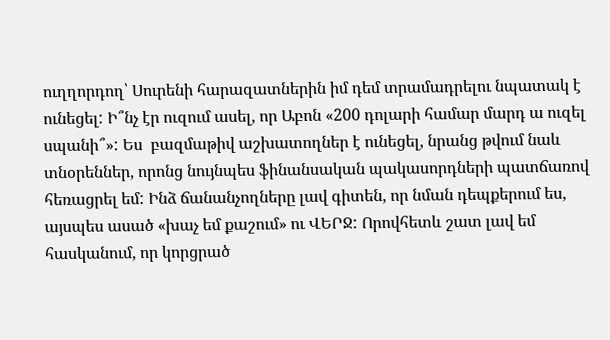ուղղորդող՝ Սուրենի հարազատներին իմ դեմ տրամադրելու նպատակ է ունեցել: Ի՞նչ էր ուզում ասել, որ Աբոն «200 դոլարի համար մարդ ա ուզել սպանի՞»: Ես  բազմաթիվ աշխատողներ է ունեցել, նրանց թվում նաև տնօրեններ, որոնց նույնպես ֆինանսական պակասորդների պատճառով հեռացրել եմ: Ինձ ճանանչողները լավ գիտեն, որ նման դեպքերում ես, այսպես ասած «խաչ եմ քաշում» ու ՎԵՐՋ: Որովհետև շատ լավ եմ հասկանում, որ կորցրած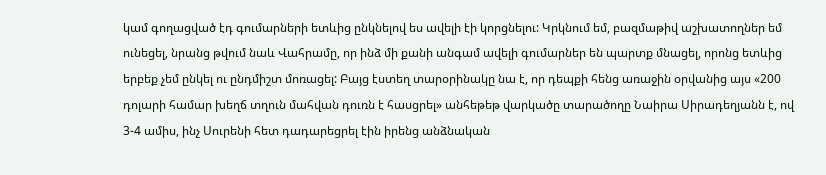կամ գողացված էդ գումարների ետևից ընկնելով ես ավելի էի կորցնելու: Կրկնում եմ, բազմաթիվ աշխատողներ եմ ունեցել, նրանց թվում նաև Վահրամը, որ ինձ մի քանի անգամ ավելի գումարներ են պարտք մնացել, որոնց ետևից երբեք չեմ ընկել ու ընդմիշտ մոռացել: Բայց էստեղ տարօրինակը նա է, որ դեպքի հենց առաջին օրվանից այս «200 դոլարի համար խեղճ տղուն մահվան դուռն է հասցրել» անհեթեթ վարկածը տարածողը Նաիրա Սիրադեղյանն է, ով 3-4 ամիս, ինչ Սուրենի հետ դադարեցրել էին իրենց անձնական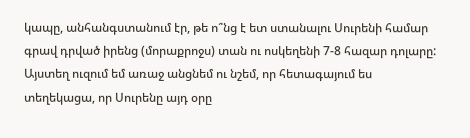կապը, անհանգստանում էր, թե ո՞նց է ետ ստանալու Սուրենի համար գրավ դրված իրենց (մորաքրոջս) տան ու ոսկեղենի 7-8 հազար դոլարը: Այստեղ ուզում եմ առաջ անցնեմ ու նշեմ, որ հետագայում ես տեղեկացա, որ Սուրենը այդ օրը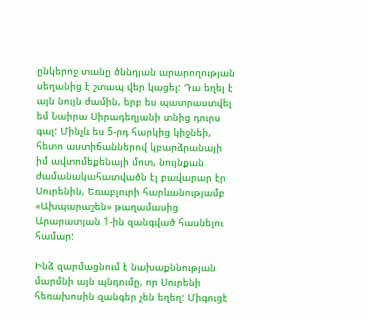ընկերոջ տանը ծննդյան արարողության սեղանից է շտապ վեր կացել: Դա եղել է այն նույն ժամին, երբ ես պատրաստվել եմ Նաիրա Սիրադեղյանի տնից դուրս գալ: Մինչև ես 5-րդ հարկից կիջնեի, հետո աստիճաններով կբարձրանայի իմ ավտոմեքենայի մոտ, նույնքան ժամանակահատվածն էլ բավարար էր Սուրենին, Եռաբլուրի հարևանությամբ «Ախպարաշեն» թաղամասից Արարատյան 1-ին զանգված հասնելու համար:

Ինձ զարմացնում է նախաքննության մարմնի այն պնդումը, որ Սուրենի հեռախոսին զանգեր չեն եղեղ: Միգուցէ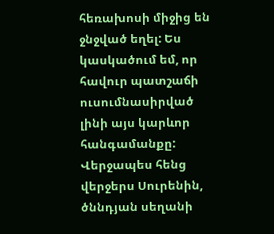հեռախոսի միջից են ջնջված եղել: Ես կասկածում եմ, որ հավուր պատշաճի ուսումնասիրված լինի այս կարևոր հանգամանքը: Վերջապես հենց վերջերս Սուրենին, ծննդյան սեղանի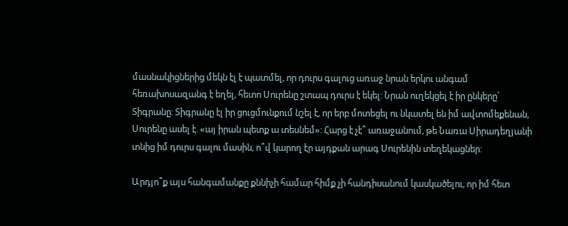մասնակիցներից մեկն էլ է պատմել, որ դուրս գալուց առաջ նրան երկու անգամ հեռախոսազանգ է եղել, հետո Սուրենը շտապ դուրս է եկել: Նրան ուղեկցել է իր ընկերը՝ Տիգրանը: Տիգրանը էլ իր ցուցմունքում նշել է, որ երբ մոտեցել ու նկատել են իմ ավտոմեքենան, Սուրենը ասել է. «այ իրան պետք ա տեսնեմ»: Հարց է չէ՞ առաջանում, թե Նառա Սիրադեղյանի տնից իմ դուրս գալու մասին, ո՞վ կարող էր այդքան արագ Սուրենին տեղեկացներ:

Արդյո՞ք այս հանգամանքը քննիչի համար հիմք չի հանդիսանում կասկածելու, որ իմ հետ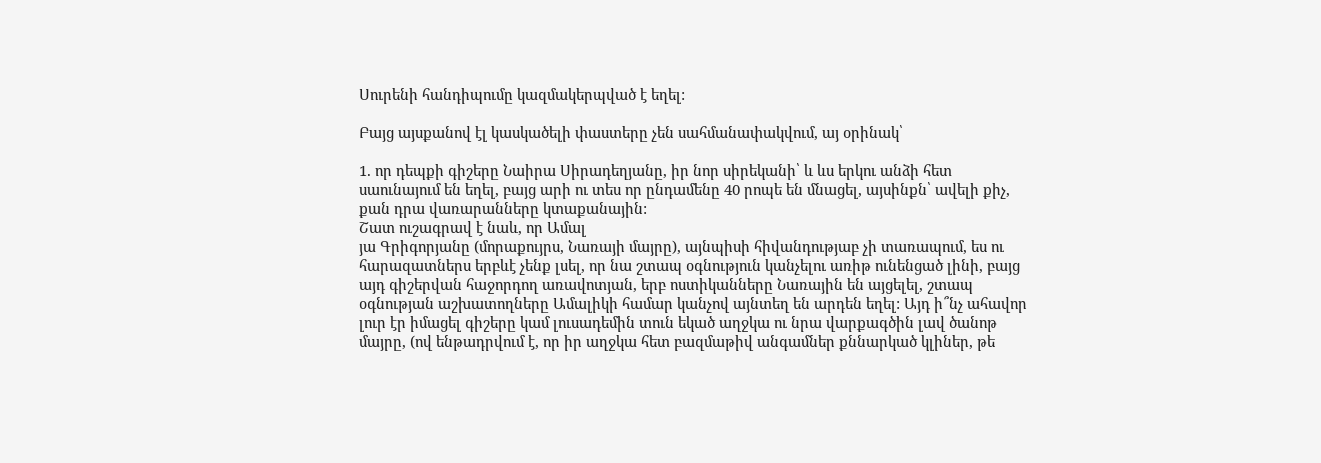Սուրենի հանդիպումը կազմակերպված է եղել:

Բայց այսքանով էլ կասկածելի փաստերը չեն սահմանափակվում, այ օրինակ՝

1. որ դեպքի գիշերը Նաիրա Սիրադեղյանը, իր նոր սիրեկանի՝ և ևս երկու անձի հետ սաունայում են եղել, բայց արի ու տես որ ընդամենը 40 րոպե են մնացել, այսինքն՝ ավելի քիչ, քան դրա վառարանները կտաքանային:
Շատ ուշագրավ է նաև, որ Ամալ
յա Գրիգորյանը (մորաքույրս, Նառայի մայրը), այնպիսի հիվանդությաբ չի տառապում, ես ու հարազատներս երբևէ չենք լսել, որ նա շտապ օգնություն կանչելու առիթ ունենցած լինի, բայց այդ գիշերվան հաջորդող առավոտյան, երբ ոստիկանները Նառային են այցելել, շտապ օգնության աշխատողները Ամալիկի համար կանչով այնտեղ են արդեն եղել: Այդ ի՞նչ ահավոր լուր էր իմացել գիշերը կամ լուսադեմին տուն եկած աղջկա ու նրա վարքագծին լավ ծանոթ մայրը, (ով ենթադրվում է, որ իր աղջկա հետ բազմաթիվ անգամներ քննարկած կլիներ, թե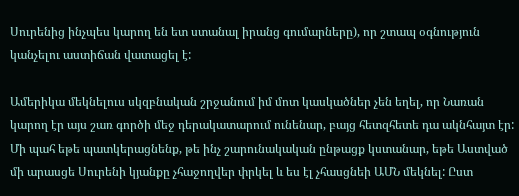Սուրենից ինչպես կարող են ետ ստանալ իրանց գումարները), որ շտապ օգնություն կանչելու աստիճան վատացել է:

Ամերիկա մեկնելուս սկզբնական շրջանում իմ մոտ կասկածներ չեն եղել, որ Նառան կարող էր այս շառ գործի մեջ դերակատարում ունենար, բայց հետզհետե դա ակնհայտ էր: Մի պահ եթե պատկերացնենք, թե ինչ շարունակական ընթացք կստանար, եթե Աստված մի արասցե Սուրենի կյանքը չհաջողվեր փրկել և ես էլ չհասցնեի ԱՄՆ մեկնել: Ըստ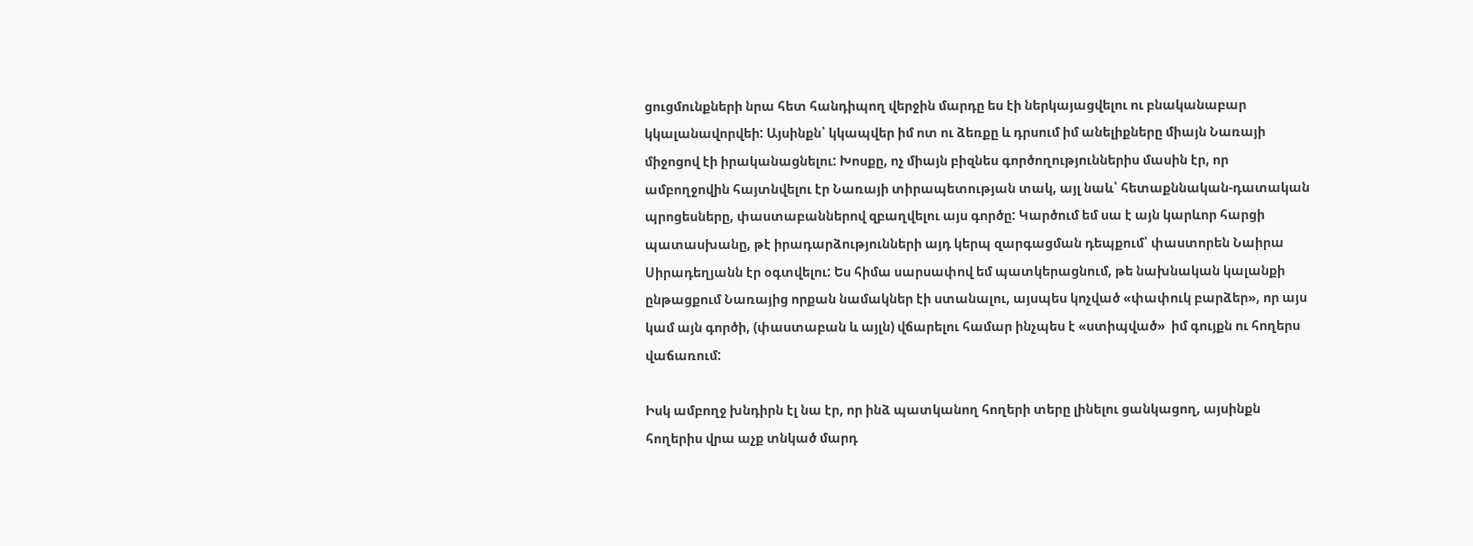ցուցմունքների նրա հետ հանդիպող վերջին մարդը ես էի ներկայացվելու ու բնականաբար կկալանավորվեի: Այսինքն՝ կկապվեր իմ ոտ ու ձեռքը և դրսում իմ անելիքները միայն Նառայի միջոցով էի իրականացնելու: Խոսքը, ոչ միայն բիզնես գործողություններիս մասին էր, որ ամբողջովին հայտնվելու էր Նառայի տիրապետության տակ, այլ նաև՝ հետաքննական-դատական պրոցեսները, փաստաբաններով զբաղվելու այս գործը: Կարծում եմ սա է այն կարևոր հարցի պատասխանը, թէ իրադարձությունների այդ կերպ զարգացման դեպքում՝ փաստորեն Նաիրա Սիրադեղյանն էր օգտվելու: Ես հիմա սարսափով եմ պատկերացնում, թե նախնական կալանքի ընթացքում Նառայից որքան նամակներ էի ստանալու, այսպես կոչված «փափուկ բարձեր», որ այս կամ այն գործի, (փաստաբան և այլն) վճարելու համար ինչպես է «ստիպված»  իմ գույքն ու հողերս վաճառում:

Իսկ ամբողջ խնդիրն էլ նա էր, որ ինձ պատկանող հողերի տերը լինելու ցանկացող, այսինքն հողերիս վրա աչք տնկած մարդ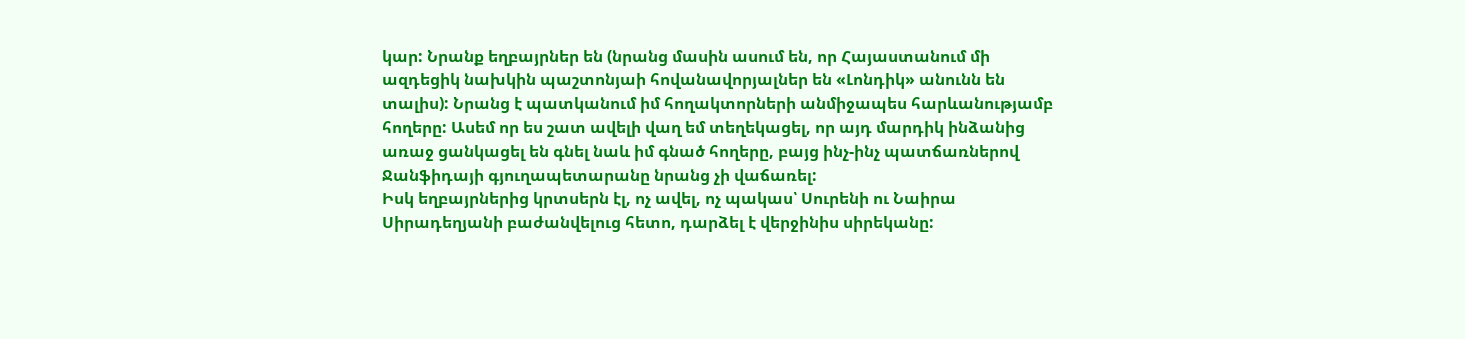կար: Նրանք եղբայրներ են (նրանց մասին ասում են, որ Հայաստանում մի ազդեցիկ նախկին պաշտոնյաի հովանավորյալներ են «Լոնդիկ» անունն են տալիս): Նրանց է պատկանում իմ հողակտորների անմիջապես հարևանությամբ հողերը: Ասեմ որ ես շատ ավելի վաղ եմ տեղեկացել, որ այդ մարդիկ ինձանից առաջ ցանկացել են գնել նաև իմ գնած հողերը, բայց ինչ-ինչ պատճառներով Ջանֆիդայի գյուղապետարանը նրանց չի վաճառել:
Իսկ եղբայրներից կրտսերն էլ, ոչ ավել, ոչ պակաս՝ Սուրենի ու Նաիրա Սիրադեղյանի բաժանվելուց հետո, դարձել է վերջինիս սիրեկանը: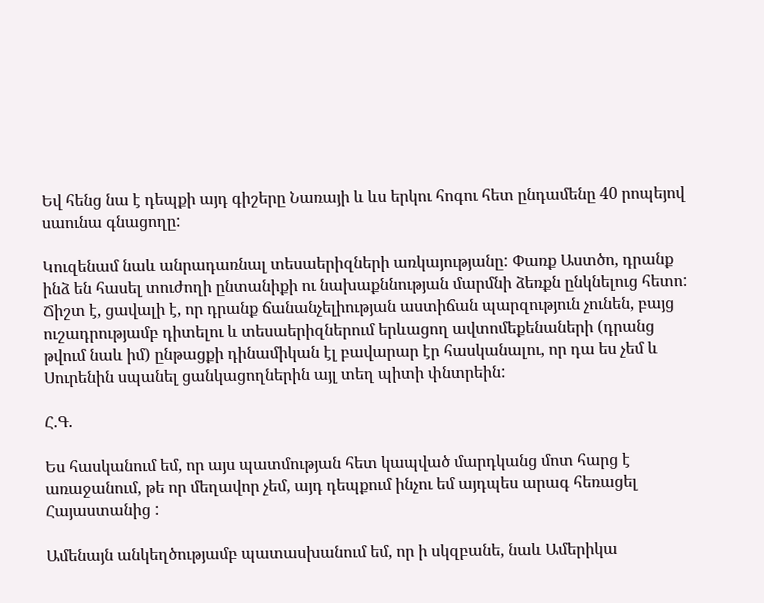Եվ հենց նա է դեպքի այդ գիշերը Նառայի և ևս երկու հոգու հետ ընդամենը 40 րոպեյով սաունա գնացողը:

Կուզենամ նաև անրադառնալ տեսաերիզների առկայությանը: Փառք Աստծո, դրանք ինձ են հասել տուժողի ընտանիքի ու նախաքննության մարմնի ձեռքն ընկնելուց հետո: Ճիշտ է, ցավալի է, որ դրանք ճանանչելիության աստիճան պարզություն չունեն, բայց ուշադրությամբ դիտելու և տեսաերիզներում երևացող ավտոմեքենաների (դրանց թվում նաև իմ) ընթացքի դինամիկան էլ բավարար էր հասկանալու, որ դա ես չեմ և Սուրենին սպանել ցանկացողներին այլ տեղ պիտի փնտրեին:

Հ.Գ.

Ես հասկանում եմ, որ այս պատմության հետ կապված մարդկանց մոտ հարց է առաջանում, թե որ մեղավոր չեմ, այդ դեպքում ինչու եմ այդպես արագ հեռացել Հայաստանից :

Ամենայն անկեղծությամբ պատասխանում եմ, որ ի սկզբանե, նաև Ամերիկա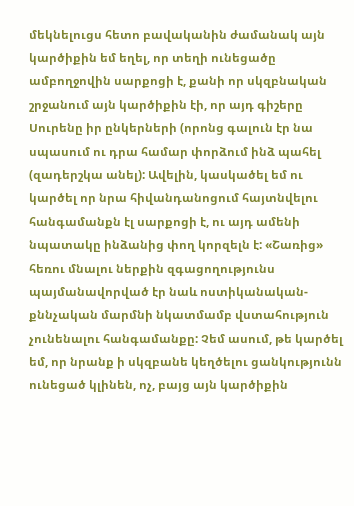մեկնելուցս հետո բավականին ժամանակ այն կարծիքին եմ եղել, որ տեղի ունեցածը ամբողջովին սարքոցի է, քանի որ սկզբնական շրջանում այն կարծիքին էի, որ այդ գիշերը Սուրենը իր ընկերների (որոնց գալուն էր նա սպասում ու դրա համար փորձում ինձ պահել (զադերշկա անել): Ավելին, կասկածել եմ ու կարծել որ նրա հիվանդանոցում հայտնվելու հանգամանքն էլ սարքոցի է, ու այդ ամենի նպատակը ինձանից փող կորզելն է: «Շառից» հեռու մնալու ներքին զգացողությունս պայմանավորված էր նաև ոստիկանական-քննչական մարմնի նկատմամբ վստահություն չունենալու հանգամանքը: Չեմ ասում, թե կարծել եմ, որ նրանք ի սկզբանե կեղծելու ցանկությունն ունեցած կլինեն, ոչ, բայց այն կարծիքին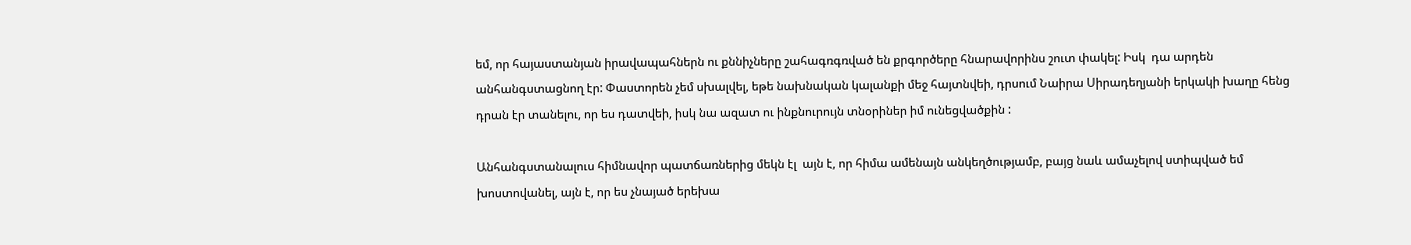եմ, որ հայաստանյան իրավապահներն ու քննիչները շահագռգռված են քրգործերը հնարավորինս շուտ փակել: Իսկ  դա արդեն անհանգստացնող էր: Փաստորեն չեմ սխալվել, եթե նախնական կալանքի մեջ հայտնվեի, դրսում Նաիրա Սիրադեղյանի երկակի խաղը հենց դրան էր տանելու, որ ես դատվեի, իսկ նա ազատ ու ինքնուրույն տնօրիներ իմ ունեցվածքին :

Անհանգստանալուս հիմնավոր պատճառներից մեկն էլ  այն է, որ հիմա ամենայն անկեղծությամբ, բայց նաև ամաչելով ստիպված եմ խոստովանել, այն է, որ ես չնայած երեխա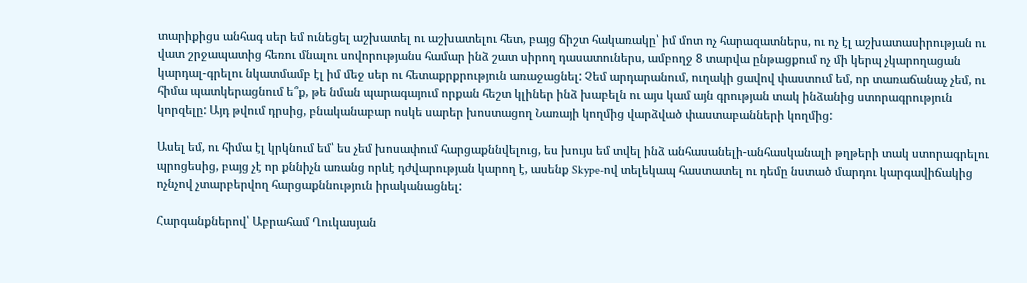տարիքիցս անհագ սեր եմ ունեցել աշխատել ու աշխատելու հետ, բայց ճիշտ հակառակը՝ իմ մոտ ոչ հարազատներս, ու ոչ էլ աշխատասիրության ու վատ շրջապատից հեռու մնալու սովորությանս համար ինձ շատ սիրող դասատուներս, ամբողջ 8 տարվա ընթացքում ոչ մի կերպ չկարողացան կարդալ-գրելու նկատմամբ էլ իմ մեջ սեր ու հետաքրքրություն առաջացնել: Չեմ արդարանում, ուղակի ցավով փաստում եմ, որ տառաճանաչ չեմ, ու հիմա պատկերացնում ե՞ք, թե նման պարագայում որքան հեշտ կլիներ ինձ խաբելն ու այս կամ այն գրության տակ ինձանից ստորագրություն կորզելը: Այդ թվում դրսից, բնականաբար ոսկե սարեր խոստացող Նառայի կողմից վարձված փաստաբանների կողմից:

Ասել եմ, ու հիմա էլ կրկնում եմ՝ ես չեմ խոսափում հարցաքննվելուց, ես խույս եմ տվել ինձ անհասանելի-անհասկանալի թղթերի տակ ստորագրելու պրոցեսից, բայց չէ որ քննիչն առանց որևէ դժվարության կարող է, ասենք Skype-ով տելեկապ հաստատել ու դեմը նստած մարդու կարգավիճակից ոչնչով չտարբերվող հարցաքննություն իրականացնել:

Հարգանքներով՝ Աբրահամ Ղուկասյան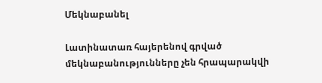Մեկնաբանել

Լատինատառ հայերենով գրված մեկնաբանությունները չեն հրապարակվի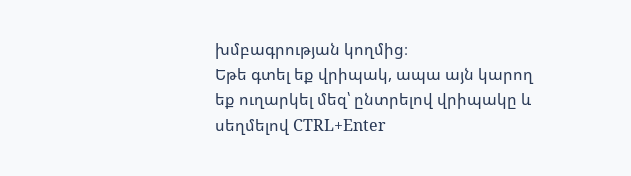խմբագրության կողմից։
Եթե գտել եք վրիպակ, ապա այն կարող եք ուղարկել մեզ՝ ընտրելով վրիպակը և սեղմելով CTRL+Enter